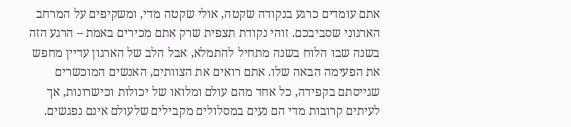אתם עומדים כרגע בנקודה שקטה, אולי שקטה מדי, ומשקיפים על המרחב הארגוני שסביבכם. זוהי נקודת תצפית שרק אתם מכירים באמת – הרגע הזה בשנה שבו הלוח בשנה מתחיל להתמלא, אבל הלב של הארגון עדיין מחפש את הפעימה הבאה שלו. אתם רואים את הצוותים, האנשים המוכשרים שגייסתם בקפידה, כל אחד מהם עולם ומלואו של יכולות וכישרונות, אך לעיתים קרובות מדי הם נעים במסלולים מקבילים שלעולם אינם נפגשים.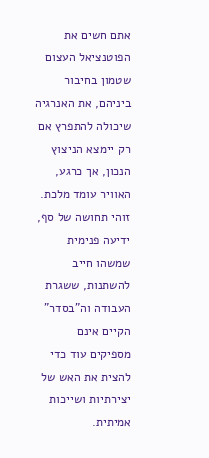אתם חשים את הפוטנציאל העצום שטמון בחיבור ביניהם, את האנרגיה שיכולה להתפרץ אם רק יימצא הניצוץ הנכון, אך כרגע, האוויר עומד מלכת. זוהי תחושה של סף, ידיעה פנימית שמשהו חייב להשתנות, ששגרת העבודה וה"בסדר" הקיים אינם מספיקים עוד כדי להצית את האש של יצירתיות ושייכות אמיתית.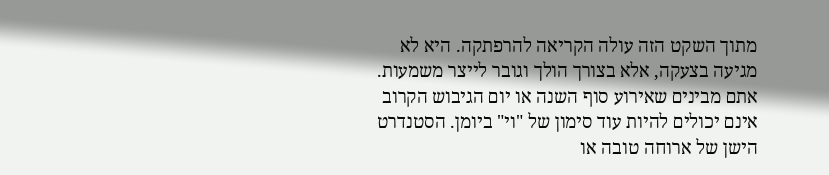מתוך השקט הזה עולה הקריאה להרפתקה. היא לא מגיעה בצעקה, אלא בצורך הולך וגובר לייצר משמעות. אתם מבינים שאירוע סוף השנה או יום הגיבוש הקרוב אינם יכולים להיות עוד סימון של "וי" ביומן. הסטנדרט הישן של ארוחה טובה או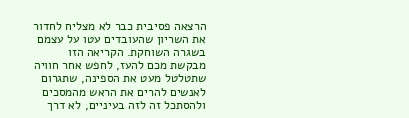הרצאה פסיבית כבר לא מצליח לחדור את השריון שהעובדים עטו על עצמם בשגרה השוחקת. הקריאה הזו מבקשת מכם להעז, לחפש אחר חוויה שתטלטל מעט את הספינה, שתגרום לאנשים להרים את הראש מהמסכים ולהסתכל זה לזה בעיניים, לא דרך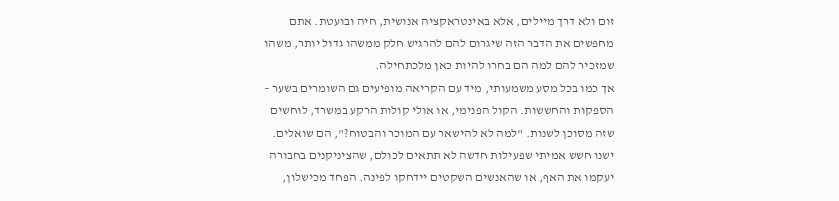זום ולא דרך מיילים, אלא באינטראקציה אנושית, חיה ובועטת. אתם מחפשים את הדבר הזה שיגרום להם להרגיש חלק ממשהו גדול יותר, משהו שמזכיר להם למה הם בחרו להיות כאן מלכתחילה.
אך כמו בכל מסע משמעותי, מיד עם הקריאה מופיעים גם השומרים בשער – הספקות והחששות. הקול הפנימי, או אולי קולות הרקע במשרד, לוחשים שזה מסוכן לשנות. "למה לא להישאר עם המוכר והבטוח?", הם שואלים. ישנו חשש אמיתי שפעילות חדשה לא תתאים לכולם, שהציניקנים בחבורה יעקמו את האף, או שהאנשים השקטים יידחקו לפינה. הפחד מכישלון,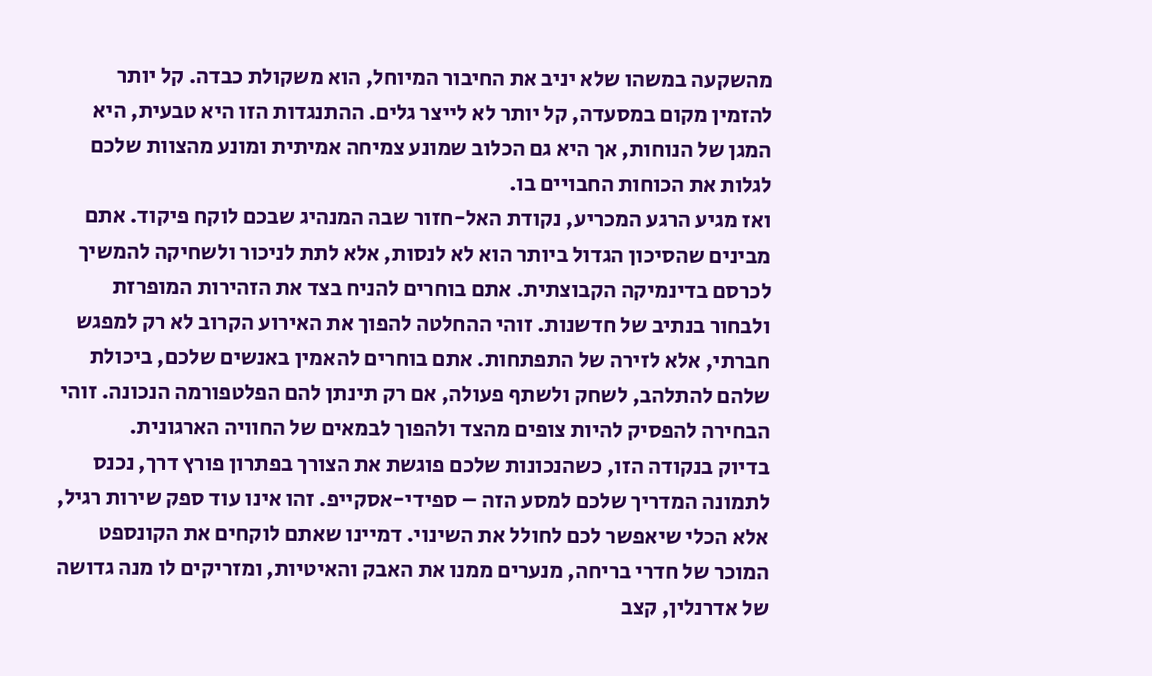מהשקעה במשהו שלא יניב את החיבור המיוחל, הוא משקולת כבדה. קל יותר להזמין מקום במסעדה, קל יותר לא לייצר גלים. ההתנגדות הזו היא טבעית, היא המגן של הנוחות, אך היא גם הכלוב שמונע צמיחה אמיתית ומונע מהצוות שלכם לגלות את הכוחות החבויים בו.
ואז מגיע הרגע המכריע, נקודת האל-חזור שבה המנהיג שבכם לוקח פיקוד. אתם מבינים שהסיכון הגדול ביותר הוא לא לנסות, אלא לתת לניכור ולשחיקה להמשיך לכרסם בדינמיקה הקבוצתית. אתם בוחרים להניח בצד את הזהירות המופרזת ולבחור בנתיב של חדשנות. זוהי ההחלטה להפוך את האירוע הקרוב לא רק למפגש חברתי, אלא לזירה של התפתחות. אתם בוחרים להאמין באנשים שלכם, ביכולת שלהם להתלהב, לשחק ולשתף פעולה, אם רק תינתן להם הפלטפורמה הנכונה. זוהי הבחירה להפסיק להיות צופים מהצד ולהפוך לבמאים של החוויה הארגונית.
בדיוק בנקודה הזו, כשהנכונות שלכם פוגשת את הצורך בפתרון פורץ דרך, נכנס לתמונה המדריך שלכם למסע הזה – ספידי-אסקייפ. זהו אינו עוד ספק שירות רגיל, אלא הכלי שיאפשר לכם לחולל את השינוי. דמיינו שאתם לוקחים את הקונספט המוכר של חדרי בריחה, מנערים ממנו את האבק והאיטיות, ומזריקים לו מנה גדושה של אדרנלין, קצב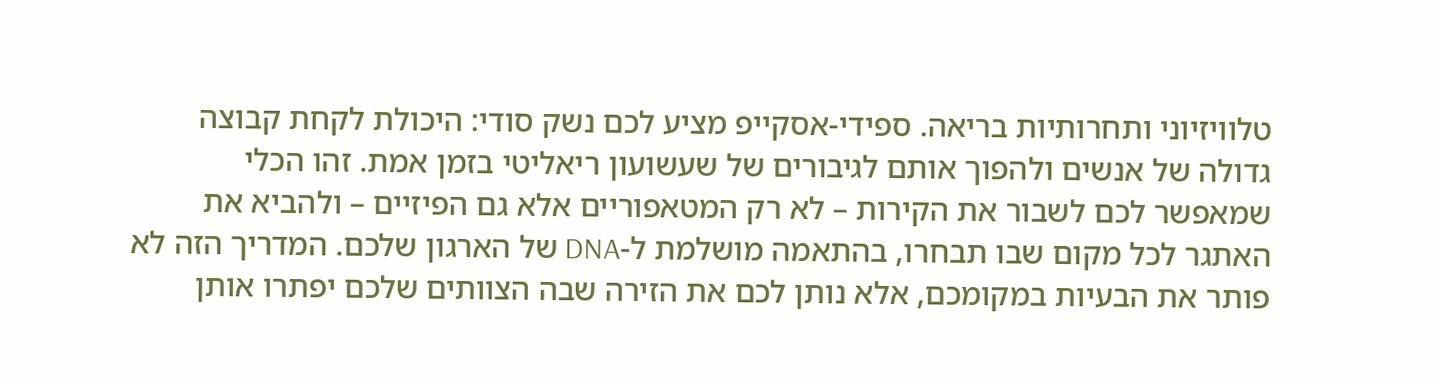טלוויזיוני ותחרותיות בריאה. ספידי-אסקייפ מציע לכם נשק סודי: היכולת לקחת קבוצה גדולה של אנשים ולהפוך אותם לגיבורים של שעשועון ריאליטי בזמן אמת. זהו הכלי שמאפשר לכם לשבור את הקירות – לא רק המטאפוריים אלא גם הפיזיים – ולהביא את האתגר לכל מקום שבו תבחרו, בהתאמה מושלמת ל-DNA של הארגון שלכם. המדריך הזה לא פותר את הבעיות במקומכם, אלא נותן לכם את הזירה שבה הצוותים שלכם יפתרו אותן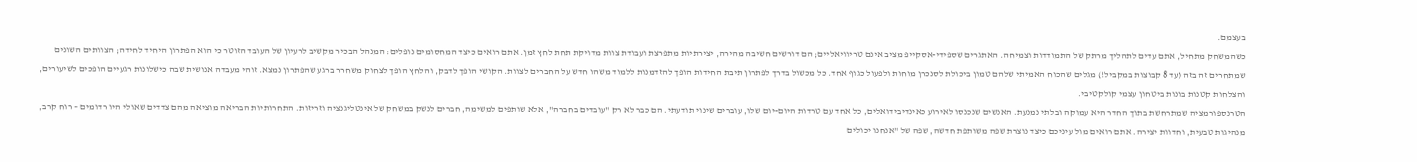בעצמם.
כשהמשחק מתחיל, אתם עדים לתהליך מרתק של התמודדות וצמיחה. האתגרים שספידי-אסקייפ מציב אינם טריוויאליים; הם דורשים חשיבה מהירה, יצירתיות מתפרצת ועבודת צוות מדויקת תחת לחץ זמן. אתם רואים כיצד המחסומים נופלים: המנהל הבכיר מקשיב לרעיון של העובד הזוטר כי הוא הפתרון היחיד לחידה; הצוותים השונים שמתחרים זה בזה (עד 8 קבוצות במקביל!) מגלים שהכוח האמיתי שלהם טמון ביכולת לסנכרן מוחות ולפעול כגוף אחד. כל מכשול בדרך לפתרון תיבת החידות הופך להזדמנות ללמוד משהו חדש על החברים לצוות. הקושי הופך לדבק, והלחץ הופך לצחוק משחרר ברגע שהפתרון נמצא. זוהי מעבדה אנושית שבה כישלונות רגעיים הופכים לשיעורים, והצלחות קטנות בונות ביטחון עצמי קולקטיבי.
הטרנספורמציה שמתרחשת בתוך החדר היא עמוקה ובלתי נמנעת. האנשים שנכנסו לאירוע כאינדיבידואלים, כל אחד עם טרדות היום-יום שלו, עוברים שינוי תודעתי. הם כבר לא רק "עובדים בחברה", אלא שותפים למשימה, חברים לנשק במשחק של אינטליגנציה וזריזות. התחרותיות הבריאה מוציאה מהם צדדים שאולי היו רדומים – רוח קרב, מנהיגות טבעית, וחדוות יצירה. אתם רואים מול עיניכם כיצד נוצרת שפה משותפת חדשה, שפה של "אנחנו יכולים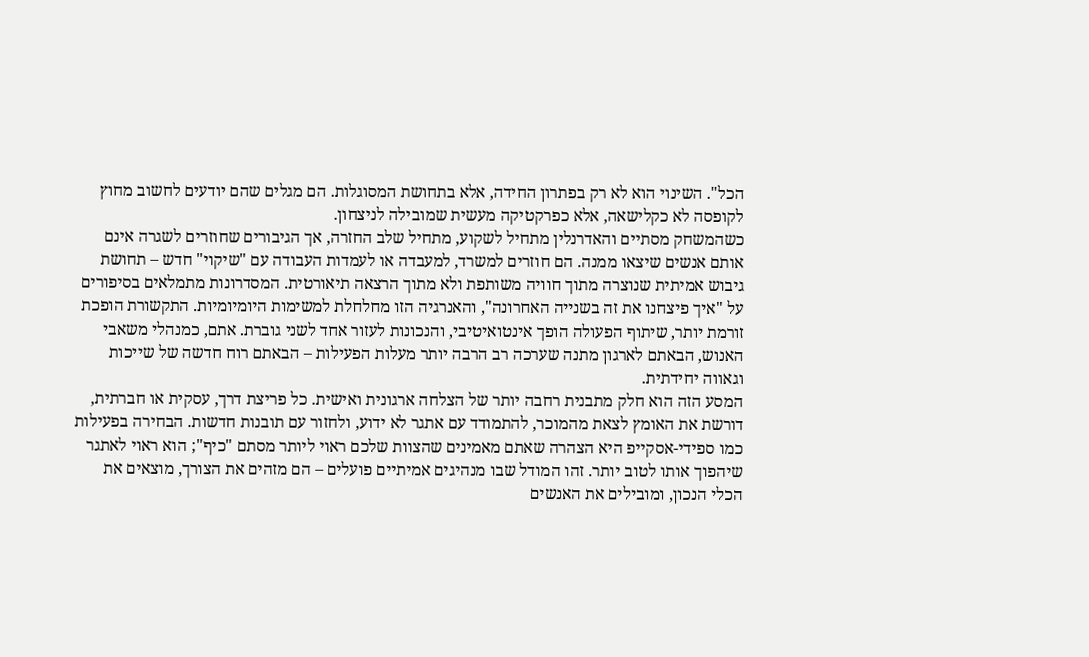הכל". השינוי הוא לא רק בפתרון החידה, אלא בתחושת המסוגלות. הם מגלים שהם יודעים לחשוב מחוץ לקופסה לא כקלישאה, אלא כפרקטיקה מעשית שמובילה לניצחון.
כשהמשחק מסתיים והאדרנלין מתחיל לשקוע, מתחיל שלב החזרה, אך הגיבורים שחוזרים לשגרה אינם אותם אנשים שיצאו ממנה. הם חוזרים למשרד, למעבדה או לעמדות העבודה עם "שיקוי" חדש – תחושת גיבוש אמיתית שנוצרה מתוך חוויה משותפת ולא מתוך הרצאה תיאורטית. המסדרונות מתמלאים בסיפורים על "איך פיצחנו את זה בשנייה האחרונה", והאנרגיה הזו מחלחלת למשימות היומיומיות. התקשורת הופכת זורמת יותר, שיתוף הפעולה הופך אינטואיטיבי, והנכונות לעזור אחד לשני גוברת. אתם, כמנהלי משאבי האנוש, הבאתם לארגון מתנה שערכה רב הרבה יותר מעלות הפעילות – הבאתם רוח חדשה של שייכות וגאווה יחידתית.
המסע הזה הוא חלק מתבנית רחבה יותר של הצלחה ארגונית ואישית. כל פריצת דרך, עסקית או חברתית, דורשת את האומץ לצאת מהמוכר, להתמודד עם אתגר לא ידוע, ולחזור עם תובנות חדשות. הבחירה בפעילות כמו ספידי-אסקייפ היא הצהרה שאתם מאמינים שהצוות שלכם ראוי ליותר מסתם "כיף"; הוא ראוי לאתגר שיהפוך אותו לטוב יותר. זהו המודל שבו מנהיגים אמיתיים פועלים – הם מזהים את הצורך, מוצאים את הכלי הנכון, ומובילים את האנשים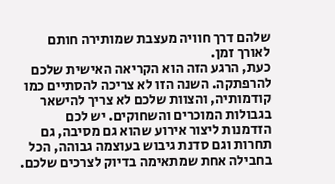שלהם דרך חוויה מעצבת שמותירה חותם לאורך זמן.
כעת, הרגע הזה הוא הקריאה האישית שלכם להרפתקה. השנה הזו לא צריכה להסתיים כמו קודמותיה, והצוות שלכם לא צריך להישאר בגבולות המוכרים והשחוקים. יש לכם הזדמנות ליצור אירוע שהוא גם מסיבה, גם תחרות וגם סדנת גיבוש בעוצמה גבוהה, הכל בחבילה אחת שמתאימה בדיוק לצרכים שלכם.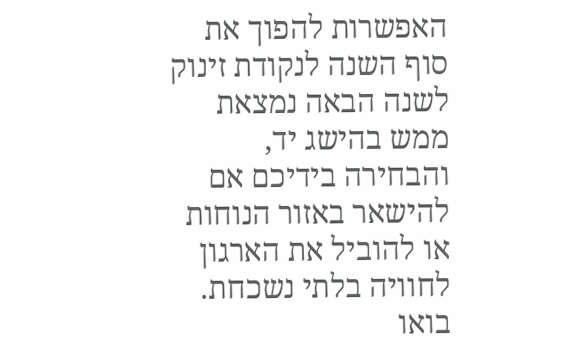האפשרות להפוך את סוף השנה לנקודת זינוק לשנה הבאה נמצאת ממש בהישג יד, והבחירה בידיכם אם להישאר באזור הנוחות או להוביל את הארגון לחוויה בלתי נשכחת.
בואו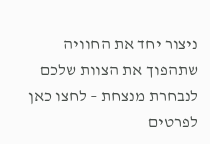ניצור יחד את החוויה שתהפוך את הצוות שלכם לנבחרת מנצחת – לחצו כאן לפרטים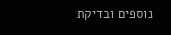נוספים ובדיקת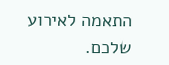התאמה לאירוע שלכם.